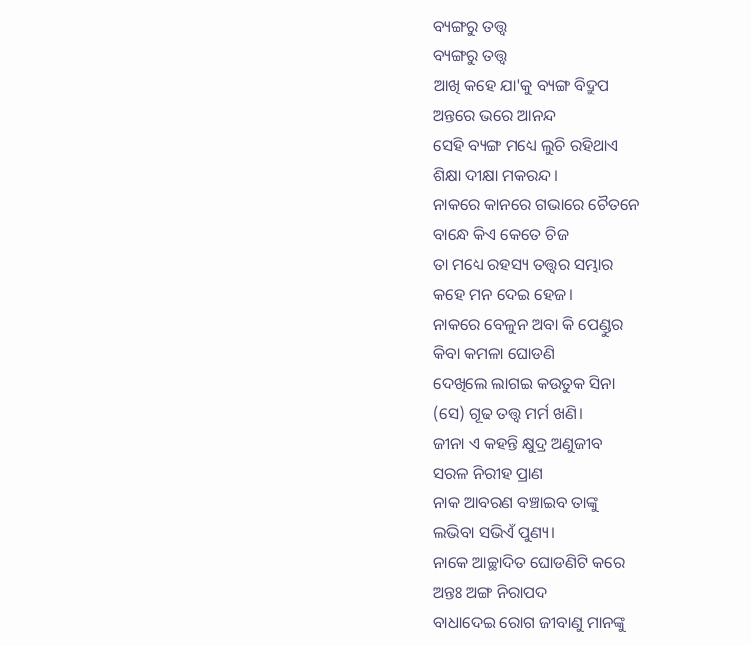ବ୍ୟଙ୍ଗରୁ ତତ୍ତ୍ୱ
ବ୍ୟଙ୍ଗରୁ ତତ୍ତ୍ୱ
ଆଖି କହେ ଯା'କୁ ବ୍ୟଙ୍ଗ ବିଦ୍ରୁପ
ଅନ୍ତରେ ଭରେ ଆନନ୍ଦ
ସେହି ବ୍ୟଙ୍ଗ ମଧ୍ୟେ ଲୁଚି ରହିଥାଏ
ଶିକ୍ଷା ଦୀକ୍ଷା ମକରନ୍ଦ।
ନାକରେ କାନରେ ଗଭାରେ ଚୈତନେ
ବାନ୍ଧେ କିଏ କେତେ ଚିଜ
ତା ମଧ୍ୟେ ରହସ୍ୟ ତତ୍ତ୍ୱର ସମ୍ଭାର
କହେ ମନ ଦେଇ ହେଜ।
ନାକରେ ବେଳୁନ ଅବା କି ପେଣ୍ଡୁର
କିବା କମଳା ଘୋଡଣି
ଦେଖିଲେ ଲାଗଇ କଉତୁକ ସିନା
(ସେ) ଗୂଢ ତତ୍ତ୍ୱ ମର୍ମ ଖଣି।
ଜୀନା ଏ କହନ୍ତି କ୍ଷୁଦ୍ର ଅଣୁଜୀବ
ସରଳ ନିରୀହ ପ୍ରାଣ
ନାକ ଆବରଣ ବଞ୍ଚାଇବ ତାଙ୍କୁ
ଲଭିବା ସଭିଏଁ ପୁଣ୍ୟ।
ନାକେ ଆଚ୍ଛାଦିତ ଘୋଡଣିଟି କରେ
ଅନ୍ତଃ ଅଙ୍ଗ ନିରାପଦ
ବାଧାଦେଇ ରୋଗ ଜୀବାଣୁ ମାନଙ୍କୁ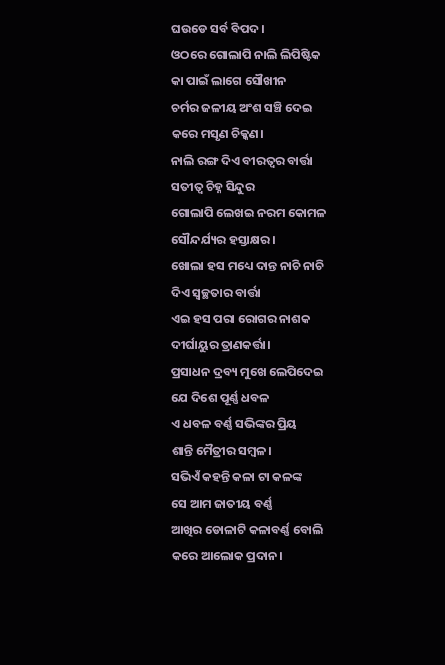ଘଉଡେ ସର୍ବ ବିପଦ।
ଓଠରେ ଗୋଲାପି ନାଲି ଲିପିଷ୍ଟିକ
କା ପାଇଁ ଲାଗେ ସୌଖୀନ
ଚର୍ମର ଜଳୀୟ ଅଂଶ ସଞ୍ଚି ଦେଇ
କରେ ମସୃଣ ଚିକ୍କଣ।
ନାଲି ରଙ୍ଗ ଦିଏ ବୀରତ୍ବର ବାର୍ତ୍ତା
ସତୀତ୍ୱ ଚିହ୍ନ ସିନ୍ଦୁର
ଗୋଲାପି ଲେଖଇ ନରମ କୋମଳ
ସୌନ୍ଦର୍ଯ୍ୟର ହସ୍ତାକ୍ଷର।
ଖୋଲା ହସ ମଧ୍ୟେ ଦାନ୍ତ ନାଚି ନାଚି
ଦିଏ ସ୍ୱଚ୍ଛତାର ବାର୍ତ୍ତା
ଏଇ ହସ ପରା ରୋଗର ନାଶକ
ଦୀର୍ଘାୟୁର ତ୍ରାଣକର୍ତ୍ତା।
ପ୍ରସାଧନ ଦ୍ରବ୍ୟ ମୁଖେ ଲେପିଦେଇ
ଯେ ଦିଶେ ପୂର୍ଣ୍ଣ ଧବଳ
ଏ ଧବଳ ବର୍ଣ୍ଣ ସଭିଙ୍କର ପ୍ରିୟ
ଶାନ୍ତି ମୈତ୍ରୀର ସମ୍ବଳ।
ସଭିଏଁ କହନ୍ତି କଳା ଟା କଳଙ୍କ
ସେ ଆମ ଜାତୀୟ ବର୍ଣ୍ଣ
ଆଖିର ଡୋଳାଟି କଳାବର୍ଣ୍ଣ ବୋଲି
କରେ ଆଲୋକ ପ୍ରଦାନ।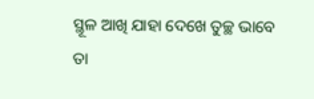ସ୍ଥୂଳ ଆଖି ଯାହା ଦେଖେ ତୁଚ୍ଛ ଭାବେ
ତା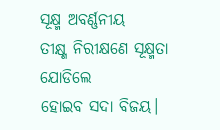ସୂକ୍ଷ୍ମ ଅବର୍ଣ୍ଣନୀୟ
ତୀକ୍ଷ୍ଣ ନିରୀକ୍ଷଣେ ସୂକ୍ଷ୍ମତା ଯୋଡିଲେ
ହୋଇବ ସଦା ବିଜୟ।